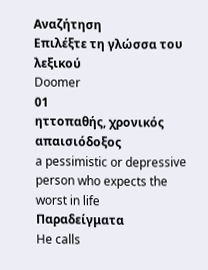Αναζήτηση
Επιλέξτε τη γλώσσα του λεξικού
Doomer
01
ηττοπαθής, χρονικός απαισιόδοξος
a pessimistic or depressive person who expects the worst in life
Παραδείγματα
He calls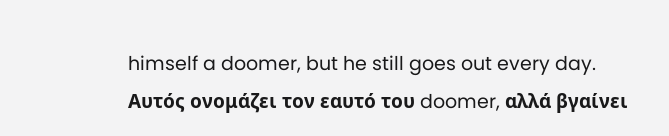himself a doomer, but he still goes out every day.
Αυτός ονομάζει τον εαυτό του doomer, αλλά βγαίνει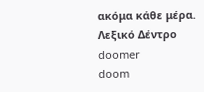ακόμα κάθε μέρα.
Λεξικό Δέντρο
doomer
doom